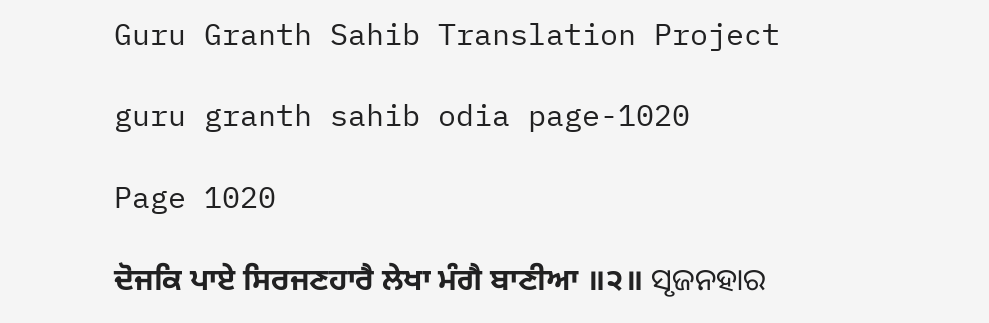Guru Granth Sahib Translation Project

guru granth sahib odia page-1020

Page 1020

ਦੋਜਕਿ ਪਾਏ ਸਿਰਜਣਹਾਰੈ ਲੇਖਾ ਮੰਗੈ ਬਾਣੀਆ ॥੨॥ ସୃଜନହାର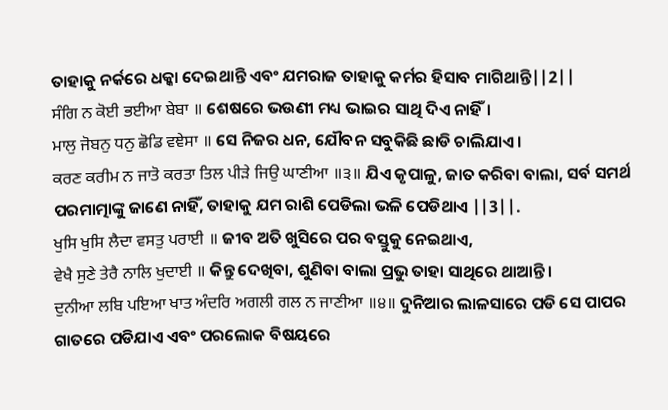ତାହାକୁ ନର୍କରେ ଧକ୍କା ଦେଇଥାନ୍ତି ଏବଂ ଯମରାଜ ତାହାକୁ କର୍ମର ହିସାବ ମାଗିଥାନ୍ତି||2||
ਸੰਗਿ ਨ ਕੋਈ ਭਈਆ ਬੇਬਾ ॥ ଶେଷରେ ଭଉଣୀ ମଧ୍ୟ ଭାଇର ସାଥି ଦିଏ ନାହିଁ।
ਮਾਲੁ ਜੋਬਨੁ ਧਨੁ ਛੋਡਿ ਵਞੇਸਾ ॥ ସେ ନିଜର ଧନ, ଯୌବନ ସବୁକିଛି ଛାଡି ଚାଲିଯାଏ।
ਕਰਣ ਕਰੀਮ ਨ ਜਾਤੋ ਕਰਤਾ ਤਿਲ ਪੀੜੇ ਜਿਉ ਘਾਣੀਆ ॥੩॥ ଯିଏ କୃପାଳୁ, ଜାତ କରିବା ବାଲା, ସର୍ବ ସମର୍ଥ ପରମାତ୍ମାଙ୍କୁ ଜାଣେ ନାହିଁ, ତାହାକୁ ଯମ ରାଶି ପେଡିଲା ଭଳି ପେଡିଥାଏ ||3||.
ਖੁਸਿ ਖੁਸਿ ਲੈਦਾ ਵਸਤੁ ਪਰਾਈ ॥ ଜୀବ ଅତି ଖୁସିରେ ପର ବସ୍ତୁକୁ ନେଇଥାଏ,
ਵੇਖੈ ਸੁਣੇ ਤੇਰੈ ਨਾਲਿ ਖੁਦਾਈ ॥ କିନ୍ତୁ ଦେଖିବା, ଶୁଣିବା ବାଲା ପ୍ରଭୁ ତାହା ସାଥିରେ ଥାଆନ୍ତି।
ਦੁਨੀਆ ਲਬਿ ਪਇਆ ਖਾਤ ਅੰਦਰਿ ਅਗਲੀ ਗਲ ਨ ਜਾਣੀਆ ॥੪॥ ଦୁନିଆର ଲାଳସାରେ ପଡି ସେ ପାପର ଗାତରେ ପଡିଯାଏ ଏବଂ ପରଲୋକ ବିଷୟରେ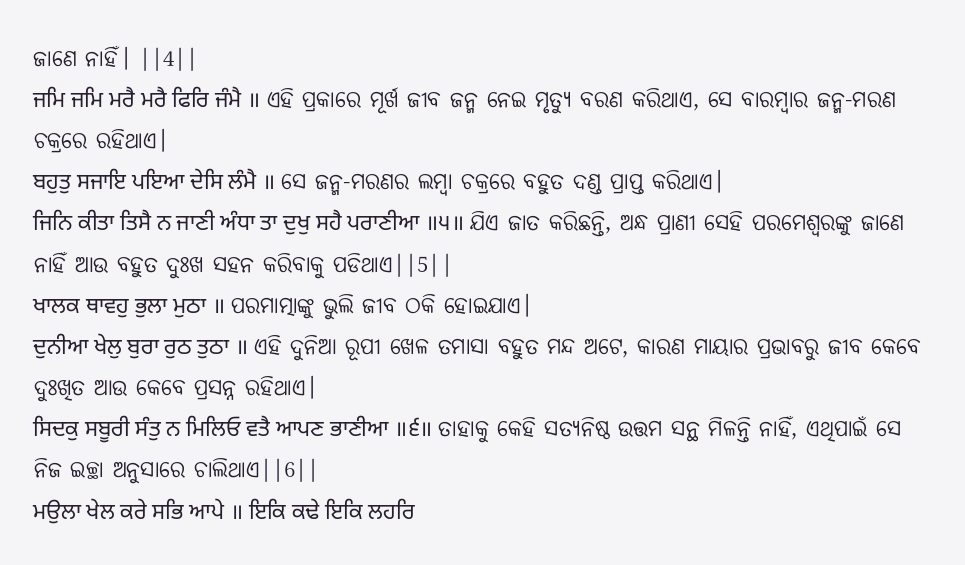ଜାଣେ ନାହିଁ। ||4||
ਜਮਿ ਜਮਿ ਮਰੈ ਮਰੈ ਫਿਰਿ ਜੰਮੈ ॥ ଏହି ପ୍ରକାରେ ମୂର୍ଖ ଜୀବ ଜନ୍ମ ନେଇ ମୃତ୍ୟୁ ବରଣ କରିଥାଏ, ସେ ବାରମ୍ବାର ଜନ୍ମ-ମରଣ ଚକ୍ରରେ ରହିଥାଏ।
ਬਹੁਤੁ ਸਜਾਇ ਪਇਆ ਦੇਸਿ ਲੰਮੈ ॥ ସେ ଜନ୍ମ-ମରଣର ଲମ୍ବା ଚକ୍ରରେ ବହୁତ ଦଣ୍ଡ ପ୍ରାପ୍ତ କରିଥାଏ।
ਜਿਨਿ ਕੀਤਾ ਤਿਸੈ ਨ ਜਾਣੀ ਅੰਧਾ ਤਾ ਦੁਖੁ ਸਹੈ ਪਰਾਣੀਆ ॥੫॥ ଯିଏ ଜାତ କରିଛନ୍ତି, ଅନ୍ଧ ପ୍ରାଣୀ ସେହି ପରମେଶ୍ଵରଙ୍କୁ ଜାଣେ ନାହିଁ ଆଉ ବହୁତ ଦୁଃଖ ସହନ କରିବାକୁ ପଡିଥାଏ||5||
ਖਾਲਕ ਥਾਵਹੁ ਭੁਲਾ ਮੁਠਾ ॥ ପରମାତ୍ମାଙ୍କୁ ଭୁଲି ଜୀବ ଠକି ହୋଇଯାଏ।
ਦੁਨੀਆ ਖੇਲੁ ਬੁਰਾ ਰੁਠ ਤੁਠਾ ॥ ଏହି ଦୁନିଆ ରୂପୀ ଖେଳ ତମାସା ବହୁତ ମନ୍ଦ ଅଟେ, କାରଣ ମାୟାର ପ୍ରଭାବରୁ ଜୀବ କେବେ ଦୁଃଖିତ ଆଉ କେବେ ପ୍ରସନ୍ନ ରହିଥାଏ।
ਸਿਦਕੁ ਸਬੂਰੀ ਸੰਤੁ ਨ ਮਿਲਿਓ ਵਤੈ ਆਪਣ ਭਾਣੀਆ ॥੬॥ ତାହାକୁ କେହି ସତ୍ୟନିଷ୍ଠ ଉତ୍ତମ ସନ୍ଥ ମିଳନ୍ତି ନାହିଁ, ଏଥିପାଇଁ ସେ ନିଜ ଇଚ୍ଛା ଅନୁସାରେ ଚାଲିଥାଏ||6||
ਮਉਲਾ ਖੇਲ ਕਰੇ ਸਭਿ ਆਪੇ ॥ ਇਕਿ ਕਢੇ ਇਕਿ ਲਹਰਿ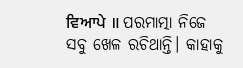ਵਿਆਪੇ ॥ ପରମାତ୍ମା ନିଜେ ସବୁ ଖେଳ ରଚିଥାନ୍ତି। କାହାକୁ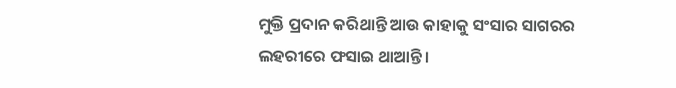ମୁକ୍ତି ପ୍ରଦାନ କରିଥାନ୍ତି ଆଉ କାହାକୁ ସଂସାର ସାଗରର ଲହରୀରେ ଫସାଇ ଥାଆନ୍ତି।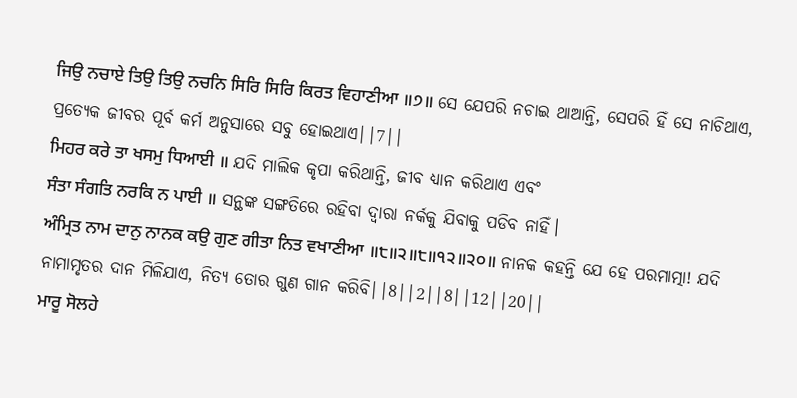ਜਿਉ ਨਚਾਏ ਤਿਉ ਤਿਉ ਨਚਨਿ ਸਿਰਿ ਸਿਰਿ ਕਿਰਤ ਵਿਹਾਣੀਆ ॥੭॥ ସେ ଯେପରି ନଚାଇ ଥାଆନ୍ତି, ସେପରି ହିଁ ସେ ନାଚିଥାଏ, ପ୍ରତ୍ୟେକ ଜୀବର ପୂର୍ବ କର୍ମ ଅନୁସାରେ ସବୁ ହୋଇଥାଏ||7||
ਮਿਹਰ ਕਰੇ ਤਾ ਖਸਮੁ ਧਿਆਈ ॥ ଯଦି ମାଲିକ କୃପା କରିଥାନ୍ତି, ଜୀବ ଧ୍ୟାନ କରିଥାଏ ଏବଂ
ਸੰਤਾ ਸੰਗਤਿ ਨਰਕਿ ਨ ਪਾਈ ॥ ସନ୍ଥଙ୍କ ସଙ୍ଗତିରେ ରହିବା ଦ୍ଵାରା ନର୍କକୁ ଯିବାକୁ ପଡିବ ନାହିଁ।
ਅੰਮ੍ਰਿਤ ਨਾਮ ਦਾਨੁ ਨਾਨਕ ਕਉ ਗੁਣ ਗੀਤਾ ਨਿਤ ਵਖਾਣੀਆ ॥੮॥੨॥੮॥੧੨॥੨੦॥ ନାନକ କହନ୍ତି ଯେ ହେ ପରମାତ୍ମା! ଯଦି ନାମାମୃତର ଦାନ ମିଳିଯାଏ, ନିତ୍ୟ ତୋର ଗୁଣ ଗାନ କରିବି||8||2||8||12||20||
ਮਾਰੂ ਸੋਲਹੇ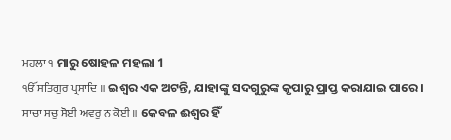ਮਹਲਾ ੧ ମାରୁ ଷୋହଳ ମହଲା 1
ੴ ਸਤਿਗੁਰ ਪ੍ਰਸਾਦਿ ॥ ଇଶ୍ଵର ଏକ ଅଟନ୍ତି, ଯାହାଙ୍କୁ ସଦଗୁରୁଙ୍କ କୃପାରୁ ପ୍ରାପ୍ତ କରାଯାଇ ପାରେ।
ਸਾਚਾ ਸਚੁ ਸੋਈ ਅਵਰੁ ਨ ਕੋਈ ॥ କେବଳ ଈଶ୍ଵର ହିଁ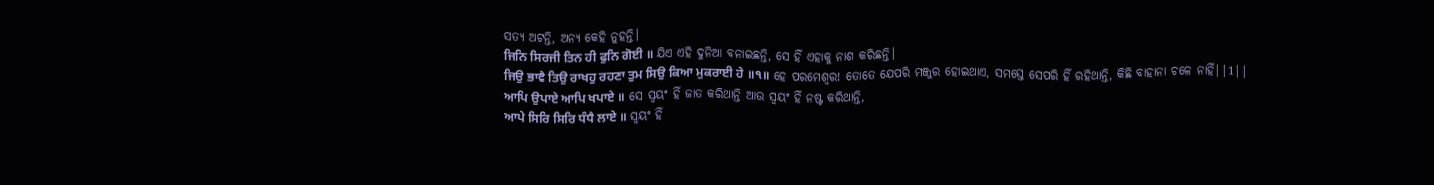ସତ୍ୟ ଅଟନ୍ତି, ଅନ୍ୟ କେହି ନୁହନ୍ତି।
ਜਿਨਿ ਸਿਰਜੀ ਤਿਨ ਹੀ ਫੁਨਿ ਗੋਈ ॥ ଯିଏ ଏହି ଦୁନିଆ ବନାଇଛନ୍ତି, ସେ ହିଁ ଏହାକୁ ନାଶ କରିଛନ୍ତି।
ਜਿਉ ਭਾਵੈ ਤਿਉ ਰਾਖਹੁ ਰਹਣਾ ਤੁਮ ਸਿਉ ਕਿਆ ਮੁਕਰਾਈ ਹੇ ॥੧॥ ହେ ପରମେଶ୍ଵର! ତୋତେ ଯେପରି ମଞ୍ଜୁର ହୋଇଥାଏ, ସମସ୍ତେ ସେପରି ହିଁ ରହିଥାନ୍ତି, କିଛି ବାହାନା ଚଳେ ନାହିଁ||1||
ਆਪਿ ਉਪਾਏ ਆਪਿ ਖਪਾਏ ॥ ସେ ସ୍ଵୟଂ ହିଁ ଜାତ କରିଥାନ୍ତି ଆଉ ସ୍ଵୟଂ ହିଁ ନଷ୍ଟ କରିଥାନ୍ତି,
ਆਪੇ ਸਿਰਿ ਸਿਰਿ ਧੰਧੈ ਲਾਏ ॥ ସ୍ଵୟଂ ହିଁ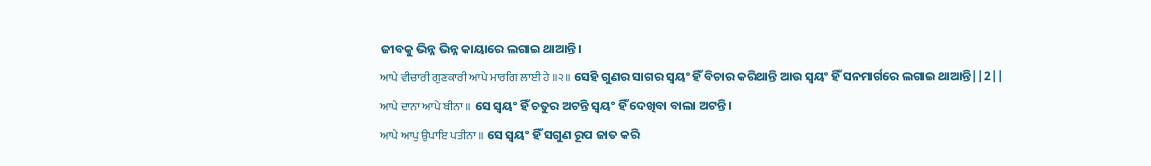ଜୀବକୁ ଭିନ୍ନ ଭିନ୍ନ କାୟାରେ ଲଗାଇ ଥାଆନ୍ତି।
ਆਪੇ ਵੀਚਾਰੀ ਗੁਣਕਾਰੀ ਆਪੇ ਮਾਰਗਿ ਲਾਈ ਹੇ ॥੨॥ ସେହି ଗୁଣର ସାଗର ସ୍ଵୟଂ ହିଁ ବିଚାର କରିଥାନ୍ତି ଆଉ ସ୍ଵୟଂ ହିଁ ସନମାର୍ଗରେ ଲଗାଇ ଥାଆନ୍ତି||2||
ਆਪੇ ਦਾਨਾ ਆਪੇ ਬੀਨਾ ॥ ସେ ସ୍ଵୟଂ ହିଁ ଚତୁର ଅଟନ୍ତି ସ୍ଵୟଂ ହିଁ ଦେଖିବା ବାଲା ଅଟନ୍ତି।
ਆਪੇ ਆਪੁ ਉਪਾਇ ਪਤੀਨਾ ॥ ସେ ସ୍ଵୟଂ ହିଁ ସଗୁଣ ରୂପ ଜାତ କରି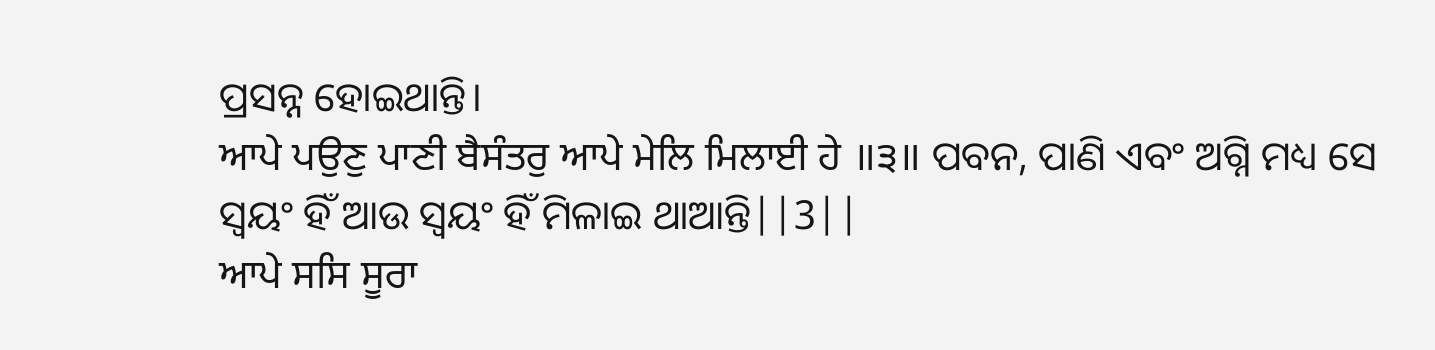ପ୍ରସନ୍ନ ହୋଇଥାନ୍ତି।
ਆਪੇ ਪਉਣੁ ਪਾਣੀ ਬੈਸੰਤਰੁ ਆਪੇ ਮੇਲਿ ਮਿਲਾਈ ਹੇ ॥੩॥ ପବନ, ପାଣି ଏବଂ ଅଗ୍ନି ମଧ୍ୟ ସେ ସ୍ଵୟଂ ହିଁ ଆଉ ସ୍ଵୟଂ ହିଁ ମିଳାଇ ଥାଆନ୍ତି||3||
ਆਪੇ ਸਸਿ ਸੂਰਾ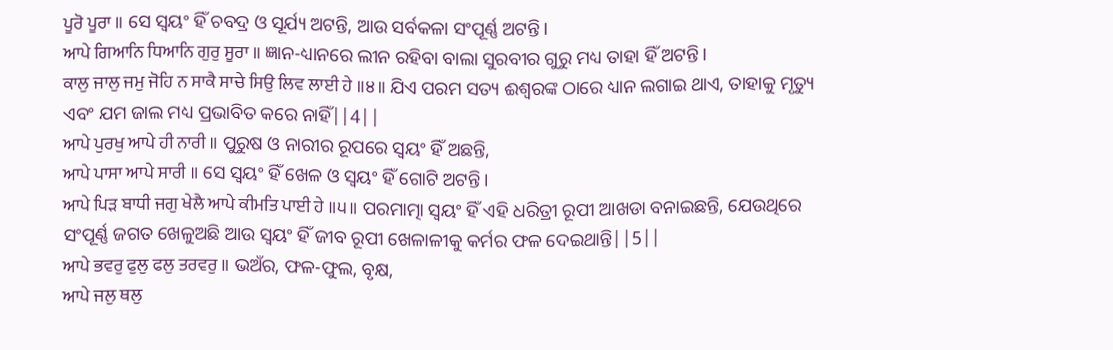ਪੂਰੋ ਪੂਰਾ ॥ ସେ ସ୍ଵୟଂ ହିଁ ଚବଦ୍ର ଓ ସୂର୍ଯ୍ୟ ଅଟନ୍ତି, ଆଉ ସର୍ବକଳା ସଂପୂର୍ଣ୍ଣ ଅଟନ୍ତି।
ਆਪੇ ਗਿਆਨਿ ਧਿਆਨਿ ਗੁਰੁ ਸੂਰਾ ॥ ଜ୍ଞାନ-ଧ୍ୟାନରେ ଲୀନ ରହିବା ବାଲା ସୁରବୀର ଗୁରୁ ମଧ୍ୟ ତାହା ହିଁ ଅଟନ୍ତି।
ਕਾਲੁ ਜਾਲੁ ਜਮੁ ਜੋਹਿ ਨ ਸਾਕੈ ਸਾਚੇ ਸਿਉ ਲਿਵ ਲਾਈ ਹੇ ॥੪॥ ଯିଏ ପରମ ସତ୍ୟ ଈଶ୍ଵରଙ୍କ ଠାରେ ଧ୍ୟାନ ଲଗାଇ ଥାଏ, ତାହାକୁ ମୃତ୍ୟୁ ଏବଂ ଯମ ଜାଲ ମଧ୍ୟ ପ୍ରଭାବିତ କରେ ନାହିଁ||4||
ਆਪੇ ਪੁਰਖੁ ਆਪੇ ਹੀ ਨਾਰੀ ॥ ପୁରୁଷ ଓ ନାରୀର ରୂପରେ ସ୍ଵୟଂ ହିଁ ଅଛନ୍ତି,
ਆਪੇ ਪਾਸਾ ਆਪੇ ਸਾਰੀ ॥ ସେ ସ୍ଵୟଂ ହିଁ ଖେଳ ଓ ସ୍ଵୟଂ ହିଁ ଗୋଟି ଅଟନ୍ତି।
ਆਪੇ ਪਿੜ ਬਾਧੀ ਜਗੁ ਖੇਲੈ ਆਪੇ ਕੀਮਤਿ ਪਾਈ ਹੇ ॥੫॥ ପରମାତ୍ମା ସ୍ଵୟଂ ହିଁ ଏହି ଧରିତ୍ରୀ ରୂପୀ ଆଖଡା ବନାଇଛନ୍ତି, ଯେଉଥିରେ ସଂପୂର୍ଣ୍ଣ ଜଗତ ଖେଳୁଅଛି ଆଉ ସ୍ଵୟଂ ହିଁ ଜୀବ ରୂପୀ ଖେଳାଳୀକୁ କର୍ମର ଫଳ ଦେଇଥାନ୍ତି||5||
ਆਪੇ ਭਵਰੁ ਫੁਲੁ ਫਲੁ ਤਰਵਰੁ ॥ ଭଅଁର, ଫଳ-ଫୁଲ, ବୃକ୍ଷ,
ਆਪੇ ਜਲੁ ਥਲੁ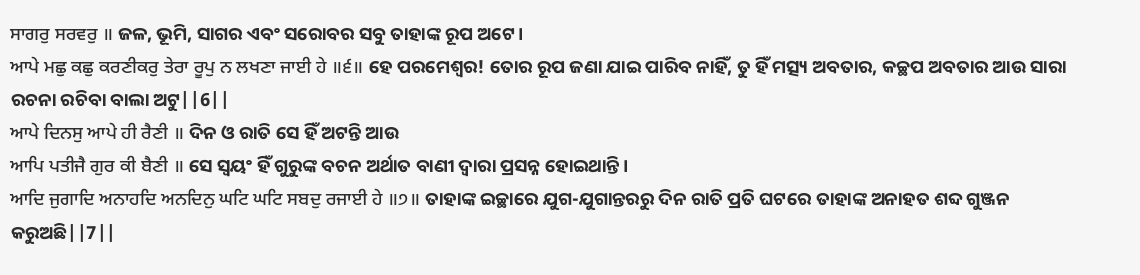ਸਾਗਰੁ ਸਰਵਰੁ ॥ ଜଳ, ଭୂମି, ସାଗର ଏବଂ ସରୋବର ସବୁ ତାହାଙ୍କ ରୂପ ଅଟେ।
ਆਪੇ ਮਛੁ ਕਛੁ ਕਰਣੀਕਰੁ ਤੇਰਾ ਰੂਪੁ ਨ ਲਖਣਾ ਜਾਈ ਹੇ ॥੬॥ ହେ ପରମେଶ୍ଵର! ତୋର ରୂପ ଜଣା ଯାଇ ପାରିବ ନାହିଁ, ତୁ ହିଁ ମତ୍ସ୍ୟ ଅବତାର, କଚ୍ଛପ ଅବତାର ଆଉ ସାରା ରଚନା ରଚିବା ବାଲା ଅଟୁ||6||
ਆਪੇ ਦਿਨਸੁ ਆਪੇ ਹੀ ਰੈਣੀ ॥ ଦିନ ଓ ରାତି ସେ ହିଁ ଅଟନ୍ତି ଆଉ
ਆਪਿ ਪਤੀਜੈ ਗੁਰ ਕੀ ਬੈਣੀ ॥ ସେ ସ୍ଵୟଂ ହିଁ ଗୁରୁଙ୍କ ବଚନ ଅର୍ଥାତ ବାଣୀ ଦ୍ଵାରା ପ୍ରସନ୍ନ ହୋଇଥାନ୍ତି।
ਆਦਿ ਜੁਗਾਦਿ ਅਨਾਹਦਿ ਅਨਦਿਨੁ ਘਟਿ ਘਟਿ ਸਬਦੁ ਰਜਾਈ ਹੇ ॥੭॥ ତାହାଙ୍କ ଇଚ୍ଛାରେ ଯୁଗ-ଯୁଗାନ୍ତରରୁ ଦିନ ରାତି ପ୍ରତି ଘଟରେ ତାହାଙ୍କ ଅନାହତ ଶବ୍ଦ ଗୁଞ୍ଜନ କରୁଅଛି||7||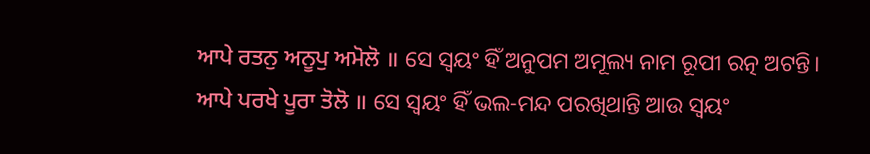ਆਪੇ ਰਤਨੁ ਅਨੂਪੁ ਅਮੋਲੋ ॥ ସେ ସ୍ଵୟଂ ହିଁ ଅନୁପମ ଅମୂଲ୍ୟ ନାମ ରୂପୀ ରତ୍ନ ଅଟନ୍ତି।
ਆਪੇ ਪਰਖੇ ਪੂਰਾ ਤੋਲੋ ॥ ସେ ସ୍ଵୟଂ ହିଁ ଭଲ-ମନ୍ଦ ପରଖିଥାନ୍ତି ଆଉ ସ୍ଵୟଂ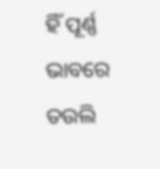ହିଁ ପୂର୍ଣ୍ଣ ଭାବରେ ତଉଲି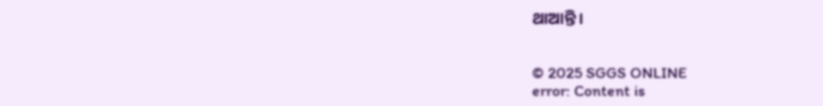ଥାଆନ୍ତି।


© 2025 SGGS ONLINE
error: Content is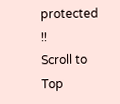protected !!
Scroll to Top